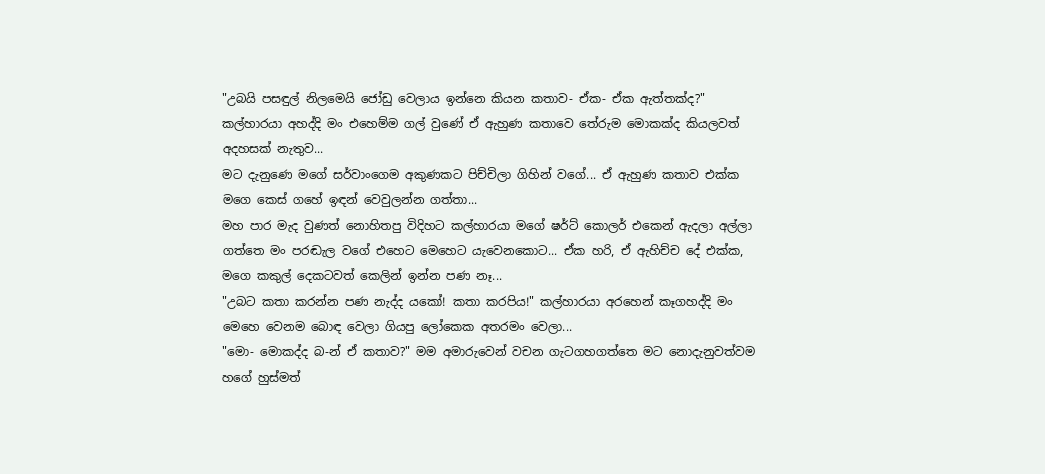"උබයි පසඳුල් නිලමෙයි ජෝඩු වෙලාය ඉන්නෙ කියන කතාව- ඒක- ඒක ඇත්තක්ද?"
කල්හාරයා අහද්දි මං එහෙම්ම ගල් වුණේ ඒ ඇහුණ කතාවෙ තේරුම මොකක්ද කියලවත් අදහසක් නැතුව...
මට දැනුණෙ මගේ සර්වාංගෙම අකුණකට පිච්චිලා ගිහින් වගේ... ඒ ඇහුණ කතාව එක්ක මගෙ කෙස් ගහේ ඉඳන් වෙවුලන්න ගත්තා...
මහ පාර මැද වුණත් නොහිතපු විදිහට කල්හාරයා මගේ ෂර්ට් කොලර් එකෙන් ඇදලා අල්ලා ගත්තෙ මං පරඬැල වගේ එහෙට මෙහෙට යැවෙනකොට... ඒක හරි, ඒ ඇහිච්ච දේ එක්ක, මගෙ කකුල් දෙකටවත් කෙලින් ඉන්න පණ නෑ...
"උබට කතා කරන්න පණ නැද්ද යකෝ! කතා කරපිය!" කල්හාරයා අරහෙන් කෑගහද්දි මං මෙහෙ වෙනම බොඳ වෙලා ගියපු ලෝකෙක අතරමං වෙලා...
"මො- මොකද්ද බ-න් ඒ කතාව?" මම අමාරුවෙන් වචන ගැටගහගත්තෙ මට නොදැනුවත්වම හගේ හුස්මත්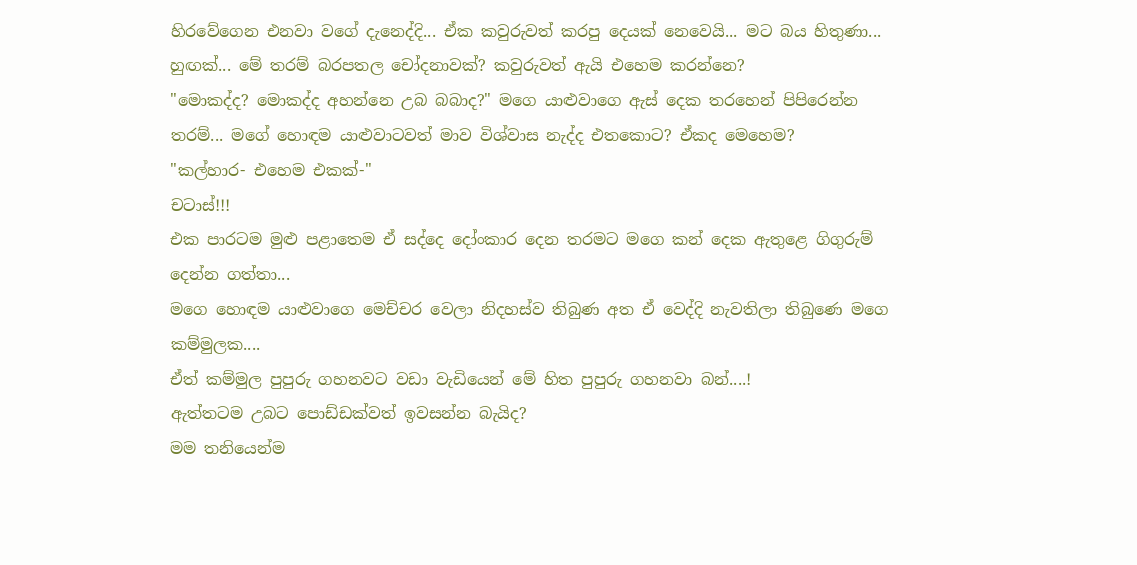හිරවේගෙන එනවා වගේ දැනෙද්දි... ඒක කවුරුවත් කරපු දෙයක් නෙවෙයි... මට බය හිතුණා... හුඟක්... මේ තරම් බරපතල චෝදනාවක්? කවුරුවත් ඇයි එහෙම කරන්නෙ?
"මොකද්ද? මොකද්ද අහන්නෙ උබ බබාද?" මගෙ යාළුවාගෙ ඇස් දෙක තරහෙන් පිපිරෙන්න තරම්... මගේ හොඳම යාළුවාටවත් මාව විශ්වාස නැද්ද එතකොට? ඒකද මෙහෙම?
"කල්හාර- එහෙම එකක්-"
චටාස්!!!
එක පාරටම මුළු පළාතෙම ඒ සද්දෙ දෝංකාර දෙන තරමට මගෙ කන් දෙක ඇතුළෙ ගිගුරුම් දෙන්න ගත්තා...
මගෙ හොඳම යාළුවාගෙ මෙච්චර වෙලා නිදහස්ව තිබුණ අත ඒ වෙද්දි නැවතිලා තිබුණෙ මගෙ කම්මුලක....
ඒත් කම්මුල පුපුරු ගහනවට වඩා වැඩියෙන් මේ හිත පුපුරු ගහනවා බන්....!
ඇත්තටම උබට පොඩ්ඩක්වත් ඉවසන්න බැයිද?
මම තනියෙන්ම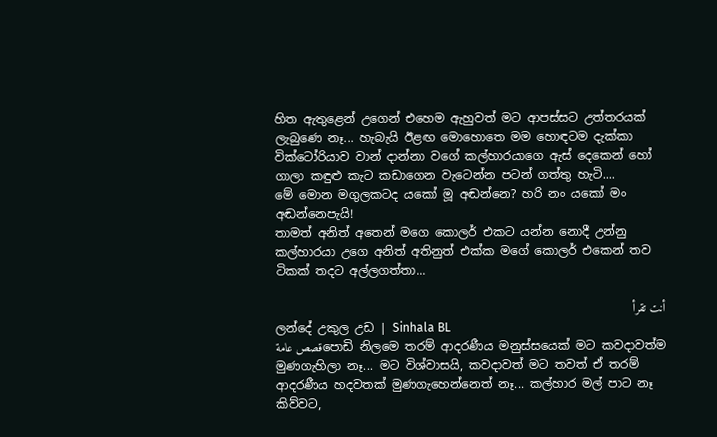හිත ඇතුළෙන් උගෙන් එහෙම ඇහුවත් මට ආපස්සට උත්තරයක් ලැබුණෙ නෑ... හැබැයි ඊළඟ මොහොතෙ මම හොඳටම දැක්කා වික්ටෝරියාව වාන් දාන්නා වගේ කල්හාරයාගෙ ඇස් දෙකෙන් හෝ ගාලා කඳුළු කැට කඩාගෙන වැටෙන්න පටන් ගත්තු හැටි....
මේ මොන මගුලකටද යකෝ මූ අඬන්නෙ? හරි නං යකෝ මං අඬන්නෙපැයි!
තාමත් අනිත් අතෙන් මගෙ කොලර් එකට යන්න නොදී උන්නු කල්හාරයා උගෙ අනිත් අතිනුත් එක්ක මගේ කොලර් එකෙන් තව ටිකක් තදට අල්ලගත්තා...

أنت تقرأ
ලන්දේ උකුල උඩ | Sinhala BL
قصص عامةපොඩි නිලමෙ තරම් ආදරණීය මනුස්සයෙක් මට කවදාවත්ම මුණගැහිලා නෑ... මට විශ්වාසයි, කවදාවත් මට තවත් ඒ තරම් ආදරණීය හදවතක් මුණගැහෙන්නෙත් නෑ... කල්හාර මල් පාට නෑ කිව්වට,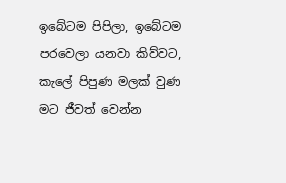ඉබේටම පිපිලා, ඉබේටම පරවෙලා යනවා කිව්වට, කැලේ පිපුණ මලක් වුණ මට ජීවත් වෙන්න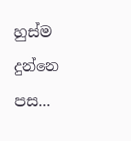හුස්ම දුන්නෙ පස...